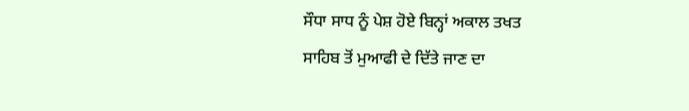ਸੌਧਾ ਸਾਧ ਨੂੰ ਪੇਸ਼ ਹੋਏ ਬਿਨ੍ਹਾਂ ਅਕਾਲ ਤਖਤ
ਸਾਹਿਬ ਤੋਂ ਮੁਆਫੀ ਦੇ ਦਿੱਤੇ ਜਾਣ ਦਾ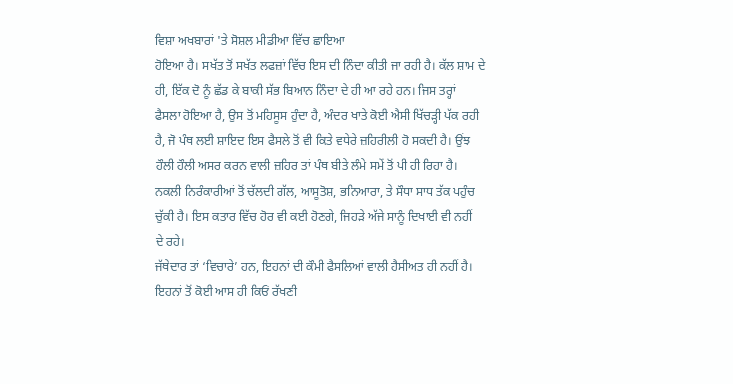ਵਿਸ਼ਾ ਅਖਬਾਰਾਂ 'ਤੇ ਸੋਸ਼ਲ ਮੀਡੀਆ ਵਿੱਚ ਛਾਇਆ
ਹੋਇਆ ਹੈ। ਸਖੱਤ ਤੋਂ ਸਖੱਤ ਲਫਜ਼ਾਂ ਵਿੱਚ ਇਸ ਦੀ ਨਿੰਦਾ ਕੀਤੀ ਜਾ ਰਹੀ ਹੈ। ਕੱਲ ਸ਼ਾਮ ਦੇ
ਹੀ, ਇੱਕ ਦੋ ਨੂੰ ਛੱਡ ਕੇ ਬਾਕੀ ਸੱਭ ਬਿਆਨ ਨਿੰਦਾ ਦੇ ਹੀ ਆ ਰਹੇ ਹਨ। ਜਿਸ ਤਰ੍ਹਾਂ
ਫੈਸਲਾ ਹੋਇਆ ਹੈ, ਉਸ ਤੋਂ ਮਹਿਸੂਸ ਹੁੰਦਾ ਹੈ, ਅੰਦਰ ਖਾਤੇ ਕੋਈ ਐਸੀ ਖਿੱਚੜ੍ਹੀ ਪੱਕ ਰਹੀ
ਹੈ, ਜੋ ਪੰਥ ਲਈ ਸ਼ਾਇਦ ਇਸ ਫੈਸਲੇ ਤੋਂ ਵੀ ਕਿਤੇ ਵਧੇਰੇ ਜ਼ਹਿਰੀਲੀ ਹੋ ਸਕਦੀ ਹੈ। ਉਂਝ
ਹੌਲੀ ਹੌਲੀ ਅਸਰ ਕਰਨ ਵਾਲੀ ਜ਼ਹਿਰ ਤਾਂ ਪੰਥ ਬੀਤੇ ਲੰਮੇ ਸਮੇਂ ਤੋਂ ਪੀ ਹੀ ਰਿਹਾ ਹੈ।
ਨਕਲੀ ਨਿਰੰਕਾਰੀਆਂ ਤੋਂ ਚੱਲਦੀ ਗੱਲ, ਆਸੂਤੋਸ਼, ਭਨਿਆਰਾ, ਤੇ ਸੌਧਾ ਸਾਧ ਤੱਕ ਪਹੁੰਚ
ਚੁੱਕੀ ਹੈ। ਇਸ ਕਤਾਰ ਵਿੱਚ ਹੋਰ ਵੀ ਕਈ ਹੋਣਗੇ, ਜਿਹੜੇ ਅੱਜੇ ਸਾਨੂੰ ਦਿਖਾਈ ਵੀ ਨਹੀਂ
ਦੇ ਰਹੇ।
ਜੱਥੇਦਾਰ ਤਾਂ ‘ਵਿਚਾਰੇ’ ਹਨ, ਇਹਨਾਂ ਦੀ ਕੌਮੀ ਫੈਸਲਿਆਂ ਵਾਲੀ ਹੈਸੀਅਤ ਹੀ ਨਹੀਂ ਹੈ।
ਇਹਨਾਂ ਤੋਂ ਕੋਈ ਆਸ ਹੀ ਕਿਓਂ ਰੱਖਣੀ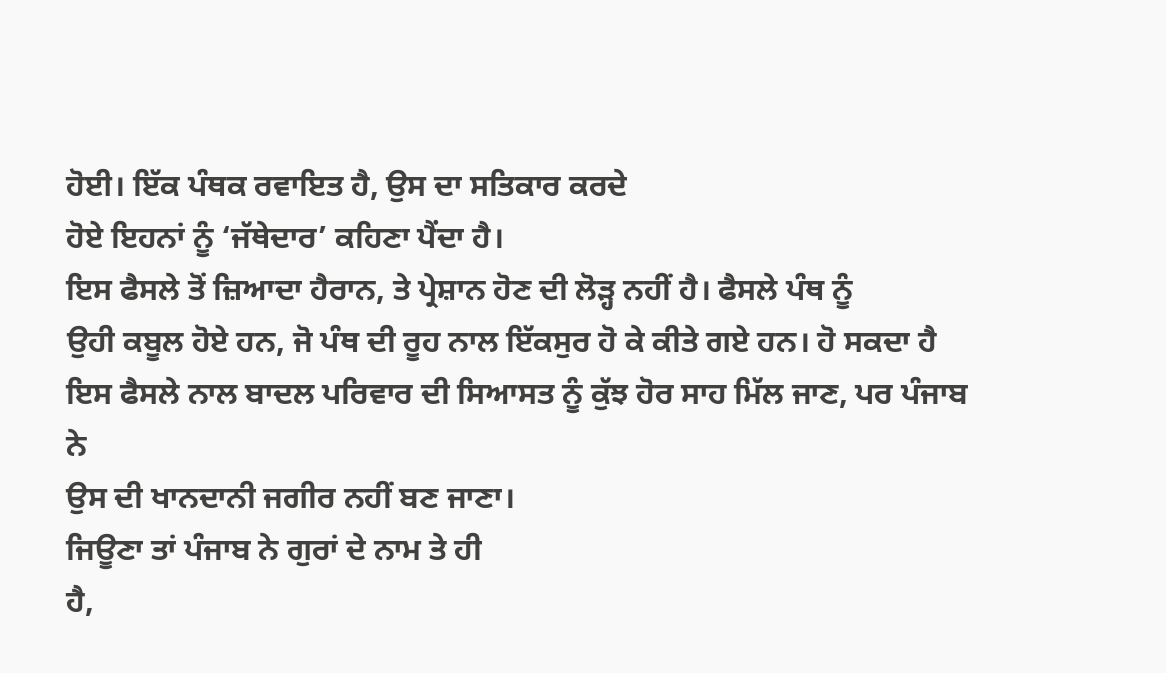ਹੋਈ। ਇੱਕ ਪੰਥਕ ਰਵਾਇਤ ਹੈ, ਉਸ ਦਾ ਸਤਿਕਾਰ ਕਰਦੇ
ਹੋਏ ਇਹਨਾਂ ਨੂੰ ‘ਜੱਥੇਦਾਰ’ ਕਹਿਣਾ ਪੈਂਦਾ ਹੈ।
ਇਸ ਫੈਸਲੇ ਤੋਂ ਜ਼ਿਆਦਾ ਹੈਰਾਨ, ਤੇ ਪ੍ਰੇਸ਼ਾਨ ਹੋਣ ਦੀ ਲੋੜ੍ਹ ਨਹੀਂ ਹੈ। ਫੈਸਲੇ ਪੰਥ ਨੂੰ
ਉਹੀ ਕਬੂਲ ਹੋਏ ਹਨ, ਜੋ ਪੰਥ ਦੀ ਰੂਹ ਨਾਲ ਇੱਕਸੁਰ ਹੋ ਕੇ ਕੀਤੇ ਗਏ ਹਨ। ਹੋ ਸਕਦਾ ਹੈ
ਇਸ ਫੈਸਲੇ ਨਾਲ ਬਾਦਲ ਪਰਿਵਾਰ ਦੀ ਸਿਆਸਤ ਨੂੰ ਕੁੱਝ ਹੋਰ ਸਾਹ ਮਿੱਲ ਜਾਣ, ਪਰ ਪੰਜਾਬ ਨੇ
ਉਸ ਦੀ ਖਾਨਦਾਨੀ ਜਗੀਰ ਨਹੀਂ ਬਣ ਜਾਣਾ।
ਜਿਊਣਾ ਤਾਂ ਪੰਜਾਬ ਨੇ ਗੁਰਾਂ ਦੇ ਨਾਮ ਤੇ ਹੀ
ਹੈ,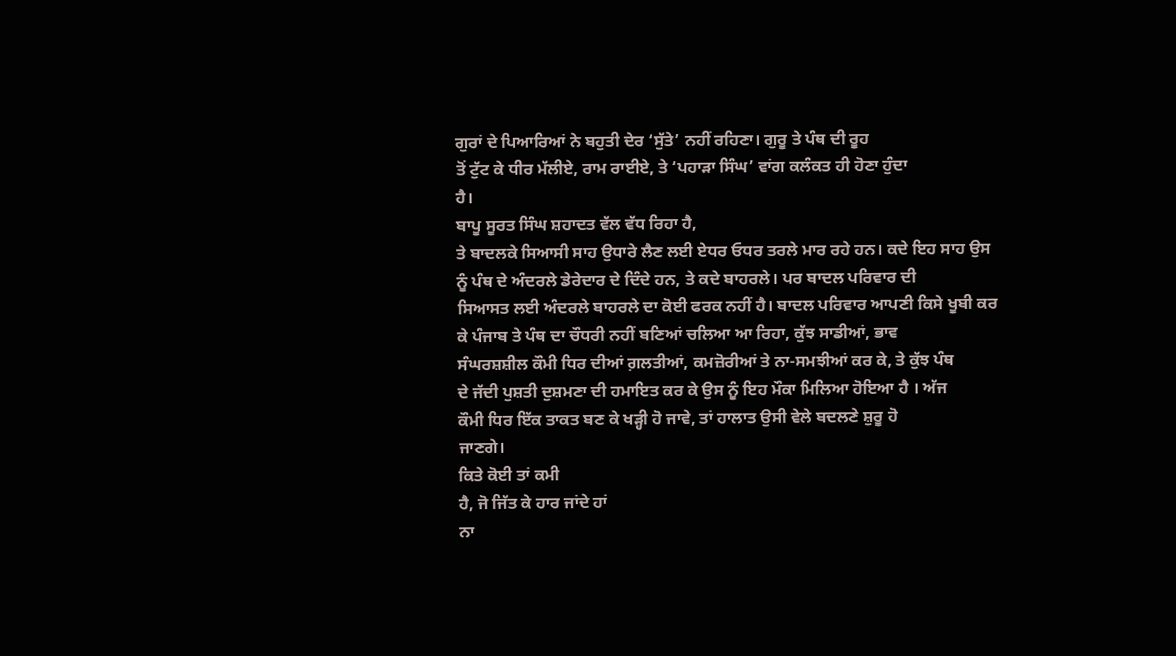ਗੁਰਾਂ ਦੇ ਪਿਆਰਿਆਂ ਨੇ ਬਹੁਤੀ ਦੇਰ ‘ਸੁੱਤੇ’ ਨਹੀਂ ਰਹਿਣਾ। ਗੁਰੂ ਤੇ ਪੰਥ ਦੀ ਰੂਹ
ਤੋਂ ਟੁੱਟ ਕੇ ਧੀਰ ਮੱਲੀਏ, ਰਾਮ ਰਾਈਏ, ਤੇ ‘ਪਹਾੜਾ ਸਿੰਘ’ ਵਾਂਗ ਕਲੰਕਤ ਹੀ ਹੋਣਾ ਹੁੰਦਾ
ਹੈ।
ਬਾਪੂ ਸੂਰਤ ਸਿੰਘ ਸ਼ਹਾਦਤ ਵੱਲ ਵੱਧ ਰਿਹਾ ਹੈ,
ਤੇ ਬਾਦਲਕੇ ਸਿਆਸੀ ਸਾਹ ਉਧਾਰੇ ਲੈਣ ਲਈ ਏਧਰ ਓਧਰ ਤਰਲੇ ਮਾਰ ਰਹੇ ਹਨ। ਕਦੇ ਇਹ ਸਾਹ ਉਸ
ਨੂੰ ਪੰਥ ਦੇ ਅੰਦਰਲੇ ਡੇਰੇਦਾਰ ਦੇ ਦਿੰਦੇ ਹਨ, ਤੇ ਕਦੇ ਬਾਹਰਲੇ। ਪਰ ਬਾਦਲ ਪਰਿਵਾਰ ਦੀ
ਸਿਆਸਤ ਲਈ ਅੰਦਰਲੇ ਬਾਹਰਲੇ ਦਾ ਕੋਈ ਫਰਕ ਨਹੀਂ ਹੈ। ਬਾਦਲ ਪਰਿਵਾਰ ਆਪਣੀ ਕਿਸੇ ਖੂਬੀ ਕਰ
ਕੇ ਪੰਜਾਬ ਤੇ ਪੰਥ ਦਾ ਚੌਧਰੀ ਨਹੀਂ ਬਣਿਆਂ ਚਲਿਆ ਆ ਰਿਹਾ, ਕੁੱਝ ਸਾਡੀਆਂ, ਭਾਵ
ਸੰਘਰਸ਼ਸ਼ੀਲ ਕੌਮੀ ਧਿਰ ਦੀਆਂ ਗ਼ਲਤੀਆਂ, ਕਮਜ਼ੋਰੀਆਂ ਤੇ ਨਾ-ਸਮਝੀਆਂ ਕਰ ਕੇ, ਤੇ ਕੁੱਝ ਪੰਥ
ਦੇ ਜੱਦੀ ਪੁਸ਼ਤੀ ਦੁਸ਼ਮਣਾ ਦੀ ਹਮਾਇਤ ਕਰ ਕੇ ਉਸ ਨੂੰ ਇਹ ਮੌਕਾ ਮਿਲਿਆ ਹੋਇਆ ਹੈ । ਅੱਜ
ਕੌਮੀ ਧਿਰ ਇੱਕ ਤਾਕਤ ਬਣ ਕੇ ਖੜ੍ਹੀ ਹੋ ਜਾਵੇ, ਤਾਂ ਹਾਲਾਤ ਉਸੀ ਵੇਲੇ ਬਦਲਣੇ ਸ਼ੁਰੂ ਹੋ
ਜਾਣਗੇ।
ਕਿਤੇ ਕੋਈ ਤਾਂ ਕਮੀ
ਹੈ, ਜੋ ਜਿੱਤ ਕੇ ਹਾਰ ਜਾਂਦੇ ਹਾਂ
ਨਾ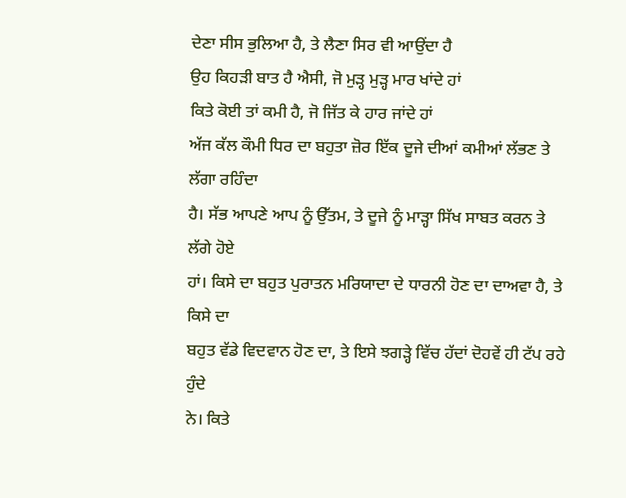ਦੇਣਾ ਸੀਸ ਭੁਲਿਆ ਹੈ, ਤੇ ਲੈਣਾ ਸਿਰ ਵੀ ਆਉਂਦਾ ਹੈ
ਉਹ ਕਿਹੜੀ ਬਾਤ ਹੈ ਐਸੀ, ਜੋ ਮੁੜ੍ਹ ਮੁੜ੍ਹ ਮਾਰ ਖਾਂਦੇ ਹਾਂ
ਕਿਤੇ ਕੋਈ ਤਾਂ ਕਮੀ ਹੈ, ਜੋ ਜਿੱਤ ਕੇ ਹਾਰ ਜਾਂਦੇ ਹਾਂ
ਅੱਜ ਕੱਲ ਕੌਮੀ ਧਿਰ ਦਾ ਬਹੁਤਾ ਜ਼ੋਰ ਇੱਕ ਦੂਜੇ ਦੀਆਂ ਕਮੀਆਂ ਲੱਭਣ ਤੇ ਲੱਗਾ ਰਹਿੰਦਾ
ਹੈ। ਸੱਭ ਆਪਣੇ ਆਪ ਨੂੰ ਉੱਤਮ, ਤੇ ਦੂਜੇ ਨੂੰ ਮਾੜ੍ਹਾ ਸਿੱਖ ਸਾਬਤ ਕਰਨ ਤੇ ਲੱਗੇ ਹੋਏ
ਹਾਂ। ਕਿਸੇ ਦਾ ਬਹੁਤ ਪੁਰਾਤਨ ਮਰਿਯਾਦਾ ਦੇ ਧਾਰਨੀ ਹੋਣ ਦਾ ਦਾਅਵਾ ਹੈ, ਤੇ ਕਿਸੇ ਦਾ
ਬਹੁਤ ਵੱਡੇ ਵਿਦਵਾਨ ਹੋਣ ਦਾ, ਤੇ ਇਸੇ ਝਗੜ੍ਹੇ ਵਿੱਚ ਹੱਦਾਂ ਦੋਹਵੇਂ ਹੀ ਟੱਪ ਰਹੇ ਹੁੰਦੇ
ਨੇ। ਕਿਤੇ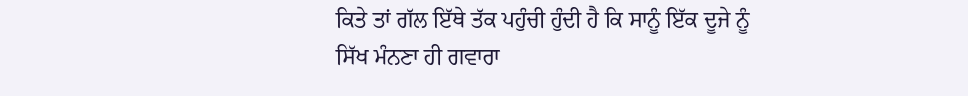ਕਿਤੇ ਤਾਂ ਗੱਲ ਇੱਥੇ ਤੱਕ ਪਹੁੰਚੀ ਹੁੰਦੀ ਹੈ ਕਿ ਸਾਨੂੰ ਇੱਕ ਦੂਜੇ ਨੂੰ
ਸਿੱਖ ਮੰਨਣਾ ਹੀ ਗਵਾਰਾ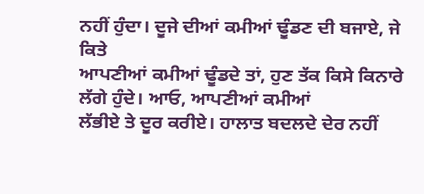ਨਹੀਂ ਹੁੰਦਾ। ਦੂਜੇ ਦੀਆਂ ਕਮੀਆਂ ਢੂੰਡਣ ਦੀ ਬਜਾਏ, ਜੇ ਕਿਤੇ
ਆਪਣੀਆਂ ਕਮੀਆਂ ਢੂੰਡਦੇ ਤਾਂ, ਹੁਣ ਤੱਕ ਕਿਸੇ ਕਿਨਾਰੇ ਲੱਗੇ ਹੁੰਦੇ। ਆਓ, ਆਪਣੀਆਂ ਕਮੀਆਂ
ਲੱਭੀਏ ਤੇ ਦੂਰ ਕਰੀਏ। ਹਾਲਾਤ ਬਦਲਦੇ ਦੇਰ ਨਹੀਂ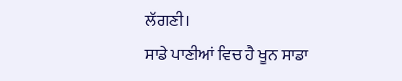ਲੱਗਣੀ।
ਸਾਡੇ ਪਾਣੀਆਂ ਵਿਚ ਹੈ ਖੂਨ ਸਾਡਾ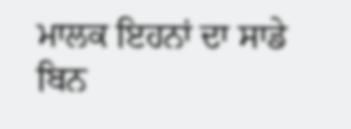ਮਾਲਕ ਇਹਨਾਂ ਦਾ ਸਾਡੇ ਬਿਨ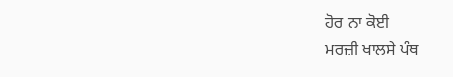ਹੋਰ ਨਾ ਕੋਈ
ਮਰਜ਼ੀ ਖਾਲਸੇ ਪੰਥ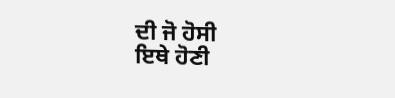ਦੀ ਜੋ ਹੋਸੀ
ਇਥੇ ਹੋਣੀ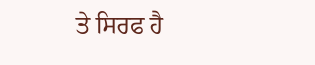ਤੇ ਸਿਰਫ ਹੈ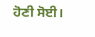ਹੋਣੀ ਸੋਈ।